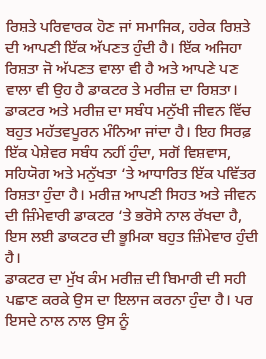ਰਿਸ਼ਤੇ ਪਰਿਵਾਰਕ ਹੋਣ ਜਾਂ ਸਮਾਜਿਕ, ਹਰੇਕ ਰਿਸ਼ਤੇ ਦੀ ਆਪਣੀ ਇੱਕ ਅੱਪਣਤ ਹੁੰਦੀ ਹੈ। ਇੱਕ ਅਜਿਹਾ ਰਿਸ਼ਤਾ ਜੋ ਅੱਪਣਤ ਵਾਲਾ ਵੀ ਹੈ ਅਤੇ ਆਪਣੇ ਪਣ ਵਾਲਾ ਵੀ ਉਹ ਹੈ ਡਾਕਟਰ ਤੇ ਮਰੀਜ਼ ਦਾ ਰਿਸ਼ਤਾ।
ਡਾਕਟਰ ਅਤੇ ਮਰੀਜ਼ ਦਾ ਸਬੰਧ ਮਨੁੱਖੀ ਜੀਵਨ ਵਿੱਚ ਬਹੁਤ ਮਹੱਤਵਪੂਰਨ ਮੰਨਿਆ ਜਾਂਦਾ ਹੈ। ਇਹ ਸਿਰਫ਼ ਇੱਕ ਪੇਸ਼ੇਵਰ ਸਬੰਧ ਨਹੀਂ ਹੁੰਦਾ, ਸਗੋਂ ਵਿਸ਼ਵਾਸ, ਸਹਿਯੋਗ ਅਤੇ ਮਨੁੱਖਤਾ ‘ਤੇ ਆਧਾਰਿਤ ਇੱਕ ਪਵਿੱਤਰ ਰਿਸ਼ਤਾ ਹੁੰਦਾ ਹੈ। ਮਰੀਜ਼ ਆਪਣੀ ਸਿਹਤ ਅਤੇ ਜੀਵਨ ਦੀ ਜ਼ਿੰਮੇਵਾਰੀ ਡਾਕਟਰ ‘ਤੇ ਭਰੋਸੇ ਨਾਲ ਰੱਖਦਾ ਹੈ, ਇਸ ਲਈ ਡਾਕਟਰ ਦੀ ਭੂਮਿਕਾ ਬਹੁਤ ਜ਼ਿੰਮੇਵਾਰ ਹੁੰਦੀ ਹੈ।
ਡਾਕਟਰ ਦਾ ਮੁੱਖ ਕੰਮ ਮਰੀਜ਼ ਦੀ ਬਿਮਾਰੀ ਦੀ ਸਹੀ ਪਛਾਣ ਕਰਕੇ ਉਸ ਦਾ ਇਲਾਜ ਕਰਨਾ ਹੁੰਦਾ ਹੈ। ਪਰ ਇਸਦੇ ਨਾਲ ਨਾਲ ਉਸ ਨੂੰ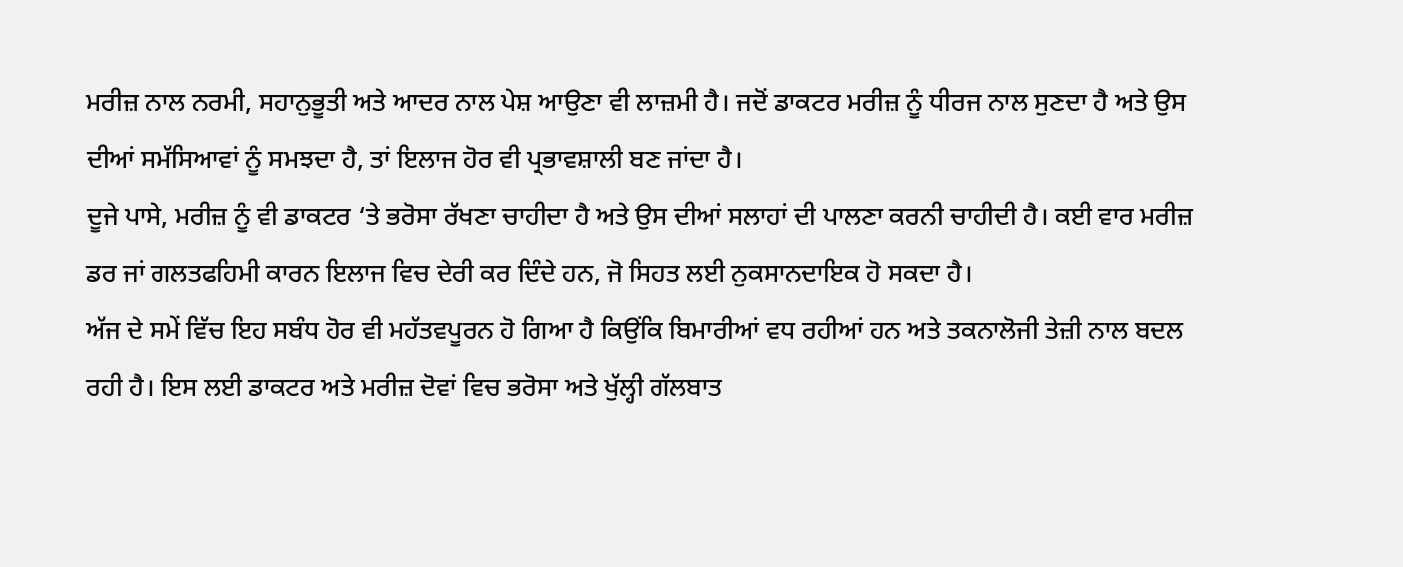ਮਰੀਜ਼ ਨਾਲ ਨਰਮੀ, ਸਹਾਨੁਭੂਤੀ ਅਤੇ ਆਦਰ ਨਾਲ ਪੇਸ਼ ਆਉਣਾ ਵੀ ਲਾਜ਼ਮੀ ਹੈ। ਜਦੋਂ ਡਾਕਟਰ ਮਰੀਜ਼ ਨੂੰ ਧੀਰਜ ਨਾਲ ਸੁਣਦਾ ਹੈ ਅਤੇ ਉਸ ਦੀਆਂ ਸਮੱਸਿਆਵਾਂ ਨੂੰ ਸਮਝਦਾ ਹੈ, ਤਾਂ ਇਲਾਜ ਹੋਰ ਵੀ ਪ੍ਰਭਾਵਸ਼ਾਲੀ ਬਣ ਜਾਂਦਾ ਹੈ।
ਦੂਜੇ ਪਾਸੇ, ਮਰੀਜ਼ ਨੂੰ ਵੀ ਡਾਕਟਰ ‘ਤੇ ਭਰੋਸਾ ਰੱਖਣਾ ਚਾਹੀਦਾ ਹੈ ਅਤੇ ਉਸ ਦੀਆਂ ਸਲਾਹਾਂ ਦੀ ਪਾਲਣਾ ਕਰਨੀ ਚਾਹੀਦੀ ਹੈ। ਕਈ ਵਾਰ ਮਰੀਜ਼ ਡਰ ਜਾਂ ਗਲਤਫਹਿਮੀ ਕਾਰਨ ਇਲਾਜ ਵਿਚ ਦੇਰੀ ਕਰ ਦਿੰਦੇ ਹਨ, ਜੋ ਸਿਹਤ ਲਈ ਨੁਕਸਾਨਦਾਇਕ ਹੋ ਸਕਦਾ ਹੈ।
ਅੱਜ ਦੇ ਸਮੇਂ ਵਿੱਚ ਇਹ ਸਬੰਧ ਹੋਰ ਵੀ ਮਹੱਤਵਪੂਰਨ ਹੋ ਗਿਆ ਹੈ ਕਿਉਂਕਿ ਬਿਮਾਰੀਆਂ ਵਧ ਰਹੀਆਂ ਹਨ ਅਤੇ ਤਕਨਾਲੋਜੀ ਤੇਜ਼ੀ ਨਾਲ ਬਦਲ ਰਹੀ ਹੈ। ਇਸ ਲਈ ਡਾਕਟਰ ਅਤੇ ਮਰੀਜ਼ ਦੋਵਾਂ ਵਿਚ ਭਰੋਸਾ ਅਤੇ ਖੁੱਲ੍ਹੀ ਗੱਲਬਾਤ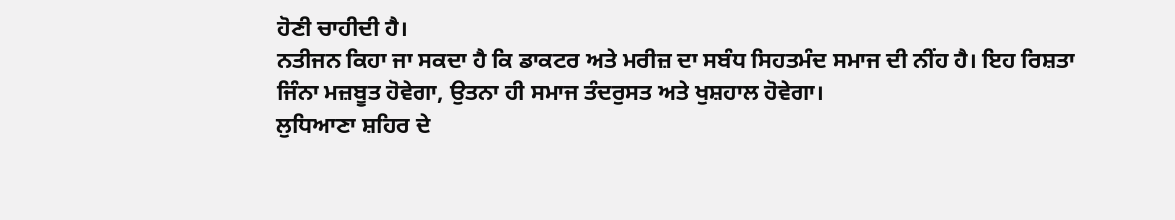ਹੋਣੀ ਚਾਹੀਦੀ ਹੈ।
ਨਤੀਜਨ ਕਿਹਾ ਜਾ ਸਕਦਾ ਹੈ ਕਿ ਡਾਕਟਰ ਅਤੇ ਮਰੀਜ਼ ਦਾ ਸਬੰਧ ਸਿਹਤਮੰਦ ਸਮਾਜ ਦੀ ਨੀਂਹ ਹੈ। ਇਹ ਰਿਸ਼ਤਾ ਜਿੰਨਾ ਮਜ਼ਬੂਤ ਹੋਵੇਗਾ, ਉਤਨਾ ਹੀ ਸਮਾਜ ਤੰਦਰੁਸਤ ਅਤੇ ਖੁਸ਼ਹਾਲ ਹੋਵੇਗਾ।
ਲੁਧਿਆਣਾ ਸ਼ਹਿਰ ਦੇ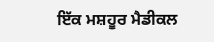ਇੱਕ ਮਸ਼ਹੂਰ ਮੈਡੀਕਲ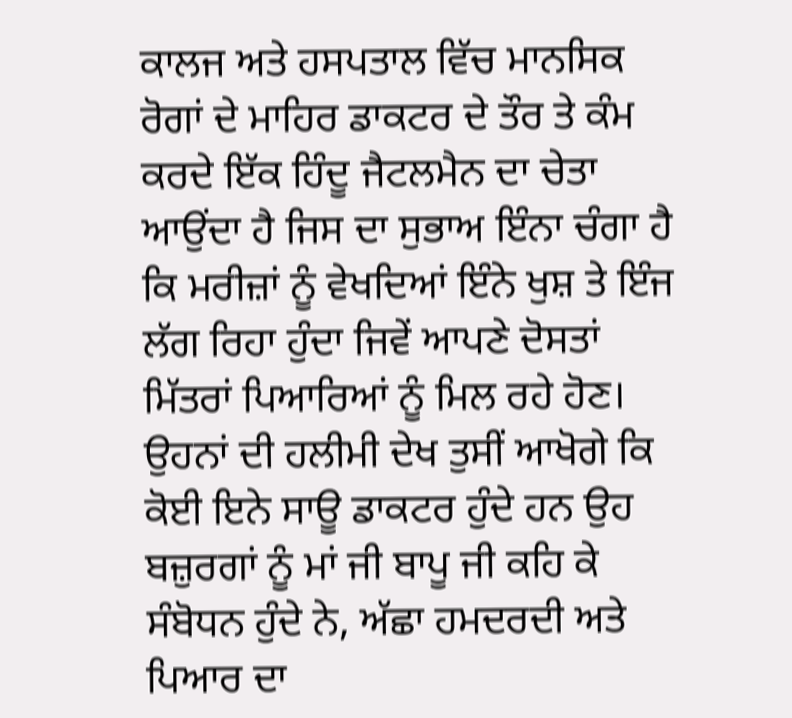ਕਾਲਜ ਅਤੇ ਹਸਪਤਾਲ ਵਿੱਚ ਮਾਨਸਿਕ ਰੋਗਾਂ ਦੇ ਮਾਹਿਰ ਡਾਕਟਰ ਦੇ ਤੌਰ ਤੇ ਕੰਮ ਕਰਦੇ ਇੱਕ ਹਿੰਦੂ ਜੈਟਲਮੈਨ ਦਾ ਚੇਤਾ ਆਉਂਦਾ ਹੈ ਜਿਸ ਦਾ ਸੁਭਾਅ ਇੰਨਾ ਚੰਗਾ ਹੈ ਕਿ ਮਰੀਜ਼ਾਂ ਨੂੰ ਵੇਖਦਿਆਂ ਇੰਨੇ ਖੁਸ਼ ਤੇ ਇੰਜ ਲੱਗ ਰਿਹਾ ਹੁੰਦਾ ਜਿਵੇਂ ਆਪਣੇ ਦੋਸਤਾਂ ਮਿੱਤਰਾਂ ਪਿਆਰਿਆਂ ਨੂੰ ਮਿਲ ਰਹੇ ਹੋਣ। ਉਹਨਾਂ ਦੀ ਹਲੀਮੀ ਦੇਖ ਤੁਸੀਂ ਆਖੋਗੇ ਕਿ ਕੋਈ ਇਨੇ ਸਾਊ ਡਾਕਟਰ ਹੁੰਦੇ ਹਨ ਉਹ ਬਜ਼ੁਰਗਾਂ ਨੂੰ ਮਾਂ ਜੀ ਬਾਪੂ ਜੀ ਕਹਿ ਕੇ ਸੰਬੋਧਨ ਹੁੰਦੇ ਨੇ, ਅੱਛਾ ਹਮਦਰਦੀ ਅਤੇ ਪਿਆਰ ਦਾ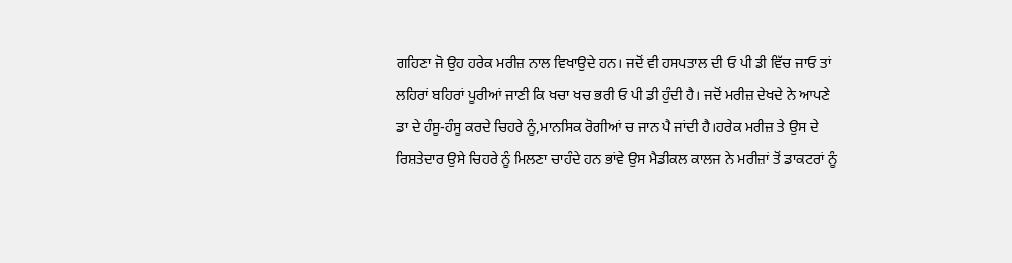ਗਹਿਣਾ ਜੋ ਉਹ ਹਰੇਕ ਮਰੀਜ਼ ਨਾਲ ਵਿਖਾਉਦੇ ਹਨ। ਜਦੋਂ ਵੀ ਹਸਪਤਾਲ ਦੀ ਓ ਪੀ ਡੀ ਵਿੱਚ ਜਾਓ ਤਾਂ ਲਹਿਰਾਂ ਬਹਿਰਾਂ ਪੂਰੀਆਂ ਜਾਣੀ ਕਿ ਖਚਾ ਖਚ ਭਰੀ ਓ ਪੀ ਡੀ ਹੁੰਦੀ ਹੈ। ਜਦੋਂ ਮਰੀਜ਼ ਦੇਖਦੇ ਨੇ ਆਪਣੇ ਡਾ ਦੇ ਹੰਸੂ-ਹੰਸੂ ਕਰਦੇ ਚਿਹਰੇ ਨੂੰ,ਮਾਨਸਿਕ ਰੋਗੀਆਂ ਚ ਜਾਨ ਪੈ ਜਾਂਦੀ ਹੈ।ਹਰੇਕ ਮਰੀਜ਼ ਤੇ ਉਸ ਦੇ ਰਿਸ਼ਤੇਦਾਰ ਉਸੇ ਚਿਹਰੇ ਨੂੰ ਮਿਲਣਾ ਚਾਹੰਦੇ ਹਨ ਭਾਂਵੇ ਉਸ ਮੈਡੀਕਲ ਕਾਲਜ ਨੇ ਮਰੀਜ਼ਾਂ ਤੋਂ ਡਾਕਟਰਾਂ ਨੂੰ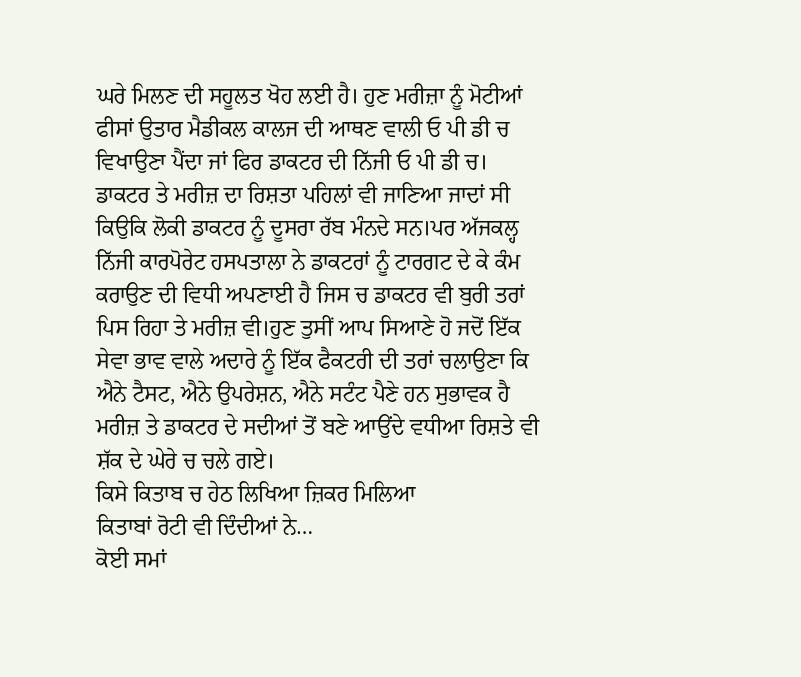ਘਰੇ ਮਿਲਣ ਦੀ ਸਹੂਲਤ ਖੋਹ ਲਈ ਹੈ। ਹੁਣ ਮਰੀਜ਼ਾ ਨੂੰ ਮੋਟੀਆਂ ਫੀਸਾਂ ਉਤਾਰ ਮੈਡੀਕਲ ਕਾਲਜ ਦੀ ਆਥਣ ਵਾਲੀ ਓ ਪੀ ਡੀ ਚ ਵਿਖਾਉਣਾ ਪੈਂਦਾ ਜਾਂ ਫਿਰ ਡਾਕਟਰ ਦੀ ਨਿੱਜੀ ਓ ਪੀ ਡੀ ਚ।
ਡਾਕਟਰ ਤੇ ਮਰੀਜ਼ ਦਾ ਰਿਸ਼ਤਾ ਪਹਿਲਾਂ ਵੀ ਜਾਣਿਆ ਜਾਦਾਂ ਸੀ ਕਿਉਕਿ ਲੋਕੀ ਡਾਕਟਰ ਨੂੰ ਦੂਸਰਾ ਰੱਬ ਮੰਨਦੇ ਸਨ।ਪਰ ਅੱਜਕਲ੍ਹ ਨਿੱਜੀ ਕਾਰਪੋਰੇਟ ਹਸਪਤਾਲਾ ਨੇ ਡਾਕਟਰਾਂ ਨੂੰ ਟਾਰਗਟ ਦੇ ਕੇ ਕੰਮ ਕਰਾਉਣ ਦੀ ਵਿਧੀ ਅਪਣਾਈ ਹੈ ਜਿਸ ਚ ਡਾਕਟਰ ਵੀ ਬੁਰੀ ਤਰਾਂ ਪਿਸ ਰਿਹਾ ਤੇ ਮਰੀਜ਼ ਵੀ।ਹੁਣ ਤੁਸੀਂ ਆਪ ਸਿਆਣੇ ਹੋ ਜਦੋਂ ਇੱਕ ਸੇਵਾ ਭਾਵ ਵਾਲੇ ਅਦਾਰੇ ਨੂੰ ਇੱਕ ਫੈਕਟਰੀ ਦੀ ਤਰਾਂ ਚਲਾਉਣਾ ਕਿ ਐਨੇ ਟੈਸਟ, ਐਨੇ ਉਪਰੇਸ਼ਨ, ਐਨੇ ਸਟੰਟ ਪੈਣੇ ਹਨ ਸੁਭਾਵਕ ਹੈ ਮਰੀਜ਼ ਤੇ ਡਾਕਟਰ ਦੇ ਸਦੀਆਂ ਤੋਂ ਬਣੇ ਆਉਂਦੇ ਵਧੀਆ ਰਿਸ਼ਤੇ ਵੀ ਸ਼ੱਕ ਦੇ ਘੇਰੇ ਚ ਚਲੇ ਗਏ।
ਕਿਸੇ ਕਿਤਾਬ ਚ ਹੇਠ ਲਿਖਿਆ ਜ਼ਿਕਰ ਮਿਲਿਆ
ਕਿਤਾਬਾਂ ਰੋਟੀ ਵੀ ਦਿੰਦੀਆਂ ਨੇ…
ਕੋਈ ਸਮਾਂ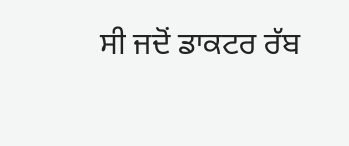ਸੀ ਜਦੋਂ ਡਾਕਟਰ ਰੱਬ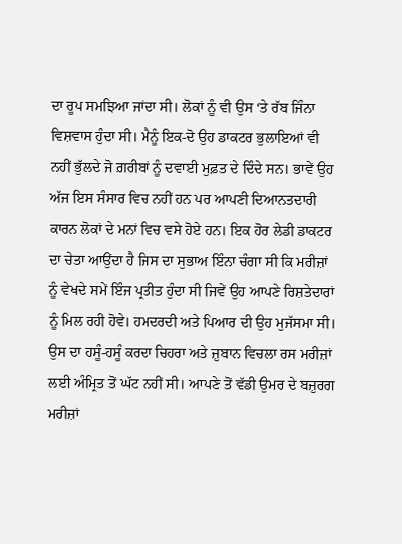ਦਾ ਰੂਪ ਸਮਝਿਆ ਜਾਂਦਾ ਸੀ। ਲੋਕਾਂ ਨੂੰ ਵੀ ਉਸ ‘ਤੇ ਰੱਬ ਜਿੰਨਾ ਵਿਸ਼ਵਾਸ ਹੁੰਦਾ ਸੀ। ਮੈਨੂੰ ਇਕ-ਦੋ ਉਹ ਡਾਕਟਰ ਭੁਲਾਇਆਂ ਵੀ ਨਹੀਂ ਭੁੱਲਦੇ ਜੋ ਗ਼ਰੀਬਾਂ ਨੂੰ ਦਵਾਈ ਮੁਫ਼ਤ ਦੇ ਦਿੰਦੇ ਸਨ। ਭਾਵੇਂ ਉਹ ਅੱਜ ਇਸ ਸੰਸਾਰ ਵਿਚ ਨਹੀਂ ਹਨ ਪਰ ਆਪਣੀ ਦਿਆਨਤਦਾਰੀ ਕਾਰਨ ਲੋਕਾਂ ਦੇ ਮਨਾਂ ਵਿਚ ਵਸੇ ਹੋਏ ਹਨ। ਇਕ ਹੋਰ ਲੇਡੀ ਡਾਕਟਰ ਦਾ ਚੇਤਾ ਆਉਂਦਾ ਹੈ ਜਿਸ ਦਾ ਸੁਭਾਅ ਇੰਨਾ ਚੰਗਾ ਸੀ ਕਿ ਮਰੀਜ਼ਾਂ ਨੂੰ ਵੇਖਦੇ ਸਮੇਂ ਇੰਜ ਪ੍ਰਤੀਤ ਹੁੰਦਾ ਸੀ ਜਿਵੇਂ ਉਹ ਆਪਣੇ ਰਿਸ਼ਤੇਦਾਰਾਂ ਨੂੰ ਮਿਲ ਰਹੀ ਹੋਵੇ। ਹਮਦਰਦੀ ਅਤੇ ਪਿਆਰ ਦੀ ਉਹ ਮੁਜੱਸਮਾ ਸੀ। ਉਸ ਦਾ ਹਸੂੰ-ਹਸੂੰ ਕਰਦਾ ਚਿਹਰਾ ਅਤੇ ਜ਼ੁਬਾਨ ਵਿਚਲਾ ਰਸ ਮਰੀਜ਼ਾਂ ਲਈ ਅੰਮ੍ਰਿਤ ਤੋਂ ਘੱਟ ਨਹੀਂ ਸੀ। ਆਪਣੇ ਤੋਂ ਵੱਡੀ ਉਮਰ ਦੇ ਬਜ਼ੁਰਗ ਮਰੀਜ਼ਾਂ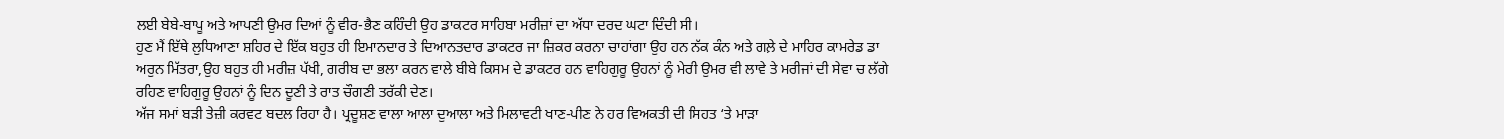ਲਈ ਬੇਬੇ-ਬਾਪੂ ਅਤੇ ਆਪਣੀ ਉਮਰ ਦਿਆਂ ਨੂੰ ਵੀਰ-ਭੈਣ ਕਹਿੰਦੀ ਉਹ ਡਾਕਟਰ ਸਾਹਿਬਾ ਮਰੀਜ਼ਾਂ ਦਾ ਅੱਧਾ ਦਰਦ ਘਟਾ ਦਿੰਦੀ ਸੀ।
ਹੁਣ ਮੈਂ ਇੱਥੇ ਲੁਧਿਆਣਾ ਸ਼ਹਿਰ ਦੇ ਇੱਕ ਬਹੁਤ ਹੀ ਇਮਾਨਦਾਰ ਤੇ ਦਿਆਨਤਦਾਰ ਡਾਕਟਰ ਜਾ ਜ਼ਿਕਰ ਕਰਨਾ ਚਾਹਾਂਗਾ ਉਹ ਹਨ ਨੱਕ ਕੰਨ ਅਤੇ ਗਲ਼ੇ ਦੇ ਮਾਹਿਰ ਕਾਮਰੇਡ ਡਾ ਅਰੁਨ ਮਿੱਤਰਾ,ਉਹ ਬਹੁਤ ਹੀ ਮਰੀਜ਼ ਪੱਖੀ, ਗਰੀਬ ਦਾ ਭਲਾ ਕਰਨ ਵਾਲੇ ਬੀਬੇ ਕਿਸਮ ਦੇ ਡਾਕਟਰ ਹਨ ਵਾਹਿਗੁਰੂ ਉਹਨਾਂ ਨੂੰ ਮੇਰੀ ਉਮਰ ਵੀ ਲਾਵੇ ਤੇ ਮਰੀਜਾਂ ਦੀ ਸੇਵਾ ਚ ਲੱਗੇ ਰਹਿਣ ਵਾਹਿਗੁਰੂ ਉਹਨਾਂ ਨੂੰ ਦਿਨ ਦੂਣੀ ਤੇ ਰਾਤ ਚੌਗਣੀ ਤਰੱਕੀ ਦੇਣ।
ਅੱਜ ਸਮਾਂ ਬੜੀ ਤੇਜ਼ੀ ਕਰਵਟ ਬਦਲ ਰਿਹਾ ਹੈ। ਪ੍ਰਦੂਸ਼ਣ ਵਾਲਾ ਆਲਾ ਦੁਆਲਾ ਅਤੇ ਮਿਲਾਵਟੀ ਖਾਣ-ਪੀਣ ਨੇ ਹਰ ਵਿਅਕਤੀ ਦੀ ਸਿਹਤ ‘ਤੇ ਮਾੜਾ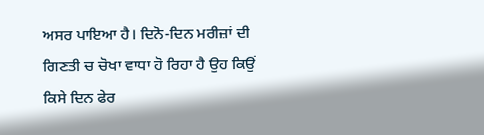ਅਸਰ ਪਾਇਆ ਹੈ। ਦਿਨੋ-ਦਿਨ ਮਰੀਜ਼ਾਂ ਦੀ ਗਿਣਤੀ ਚ ਚੋਖਾ ਵਾਧਾ ਹੋ ਰਿਹਾ ਹੈ ਉਹ ਕਿਉਂ ਕਿਸੇ ਦਿਨ ਫੇਰ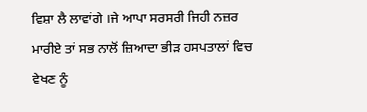ਵਿਸ਼ਾ ਲੈ ਲਾਵਾਂਗੇ ।ਜੇ ਆਪਾ ਸਰਸਰੀ ਜਿਹੀ ਨਜ਼ਰ ਮਾਰੀਏ ਤਾਂ ਸਭ ਨਾਲੋਂ ਜ਼ਿਆਦਾ ਭੀੜ ਹਸਪਤਾਲਾਂ ਵਿਚ ਵੇਖਣ ਨੂੰ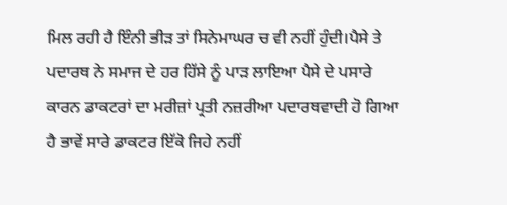ਮਿਲ ਰਹੀ ਹੈ ਇੰਨੀ ਭੀੜ ਤਾਂ ਸਿਨੇਮਾਘਰ ਚ ਵੀ ਨਹੀਂ ਹੁੰਦੀ।ਪੈਸੇ ਤੇ ਪਦਾਰਥ ਨੇ ਸਮਾਜ ਦੇ ਹਰ ਹਿੱਸੇ ਨੂੰ ਪਾੜ ਲਾਇਆ ਪੈਸੇ ਦੇ ਪਸਾਰੇ ਕਾਰਨ ਡਾਕਟਰਾਂ ਦਾ ਮਰੀਜ਼ਾਂ ਪ੍ਰਤੀ ਨਜ਼ਰੀਆ ਪਦਾਰਥਵਾਦੀ ਹੋ ਗਿਆ ਹੈ ਭਾਵੇਂ ਸਾਰੇ ਡਾਕਟਰ ਇੱਕੋ ਜਿਹੇ ਨਹੀਂ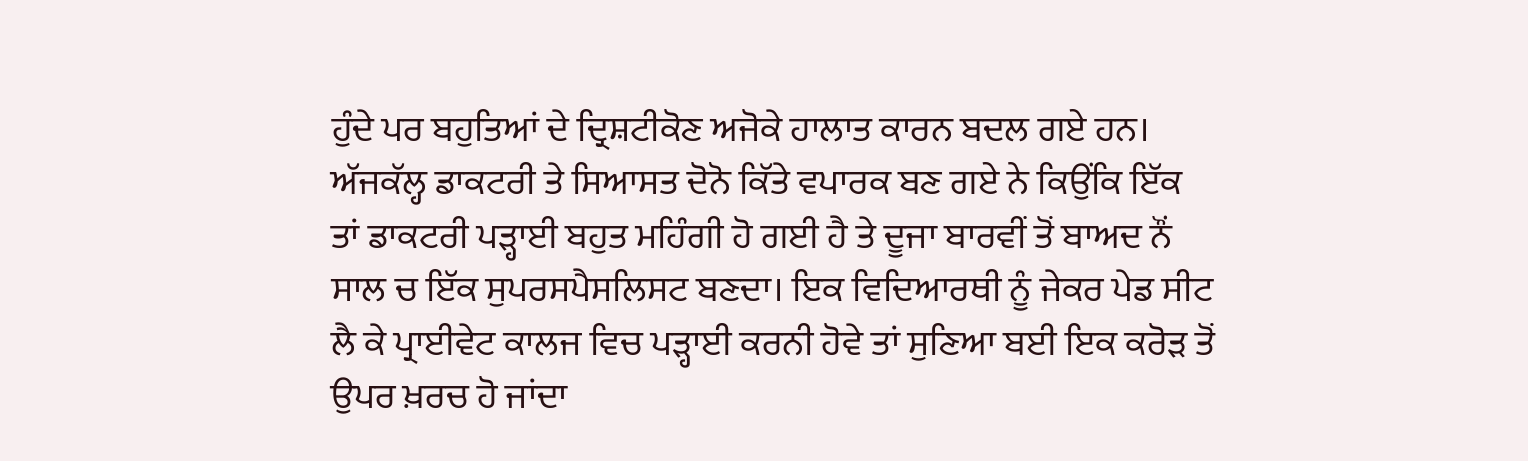ਹੁੰਦੇ ਪਰ ਬਹੁਤਿਆਂ ਦੇ ਦ੍ਰਿਸ਼ਟੀਕੋਣ ਅਜੋਕੇ ਹਾਲਾਤ ਕਾਰਨ ਬਦਲ ਗਏ ਹਨ। ਅੱਜਕੱਲ੍ਹ ਡਾਕਟਰੀ ਤੇ ਸਿਆਸਤ ਦੋਨੋ ਕਿੱਤੇ ਵਪਾਰਕ ਬਣ ਗਏ ਨੇ ਕਿਉਂਕਿ ਇੱਕ ਤਾਂ ਡਾਕਟਰੀ ਪੜ੍ਹਾਈ ਬਹੁਤ ਮਹਿੰਗੀ ਹੋ ਗਈ ਹੈ ਤੇ ਦੂਜਾ ਬਾਰਵੀਂ ਤੋਂ ਬਾਅਦ ਨੌਂ ਸਾਲ ਚ ਇੱਕ ਸੁਪਰਸਪੈਸਲਿਸਟ ਬਣਦਾ। ਇਕ ਵਿਦਿਆਰਥੀ ਨੂੰ ਜੇਕਰ ਪੇਡ ਸੀਟ ਲੈ ਕੇ ਪ੍ਰਾਈਵੇਟ ਕਾਲਜ ਵਿਚ ਪੜ੍ਹਾਈ ਕਰਨੀ ਹੋਵੇ ਤਾਂ ਸੁਣਿਆ ਬਈ ਇਕ ਕਰੋੜ ਤੋਂ ਉਪਰ ਖ਼ਰਚ ਹੋ ਜਾਂਦਾ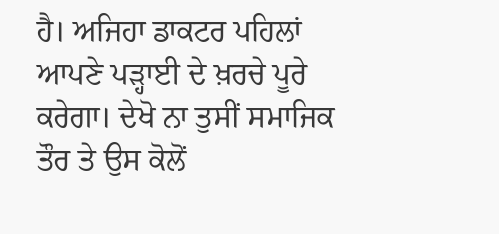ਹੈ। ਅਜਿਹਾ ਡਾਕਟਰ ਪਹਿਲਾਂ ਆਪਣੇ ਪੜ੍ਹਾਈ ਦੇ ਖ਼ਰਚੇ ਪੂਰੇ ਕਰੇਗਾ। ਦੇਖੋ ਨਾ ਤੁਸੀਂ ਸਮਾਜਿਕ ਤੌਰ ਤੇ ਉਸ ਕੋਲੋਂ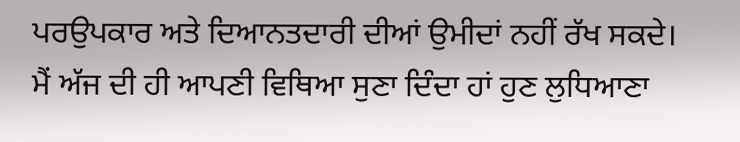ਪਰਉਪਕਾਰ ਅਤੇ ਦਿਆਨਤਦਾਰੀ ਦੀਆਂ ਉਮੀਦਾਂ ਨਹੀਂ ਰੱਖ ਸਕਦੇ।
ਮੈਂ ਅੱਜ ਦੀ ਹੀ ਆਪਣੀ ਵਿਥਿਆ ਸੁਣਾ ਦਿੰਦਾ ਹਾਂ ਹੁਣ ਲੁਧਿਆਣਾ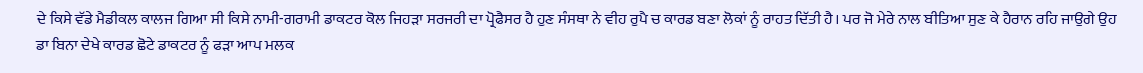ਦੇ ਕਿਸੇ ਵੱਡੇ ਮੈਡੀਕਲ ਕਾਲਜ ਗਿਆ ਸੀ ਕਿਸੇ ਨਾਮੀ-ਗਰਾਮੀ ਡਾਕਟਰ ਕੋਲ ਜਿਹੜਾ ਸਰਜਰੀ ਦਾ ਪ੍ਰੋਫੈਸਰ ਹੈ ਹੁਣ ਸੰਸਥਾ ਨੇ ਵੀਹ ਰੁਪੈ ਚ ਕਾਰਡ ਬਣਾ ਲੋਕਾਂ ਨੂੰ ਰਾਹਤ ਦਿੱਤੀ ਹੈ। ਪਰ ਜੋ ਮੇਰੇ ਨਾਲ ਬੀਤਿਆ ਸੁਣ ਕੇ ਹੈਰਾਨ ਰਹਿ ਜਾਉਗੇ ਉਹ ਡਾ ਬਿਨਾ ਦੇਖੇ ਕਾਰਡ ਛੋਟੇ ਡਾਕਟਰ ਨੂੰ ਫੜਾ ਆਪ ਮਲਕ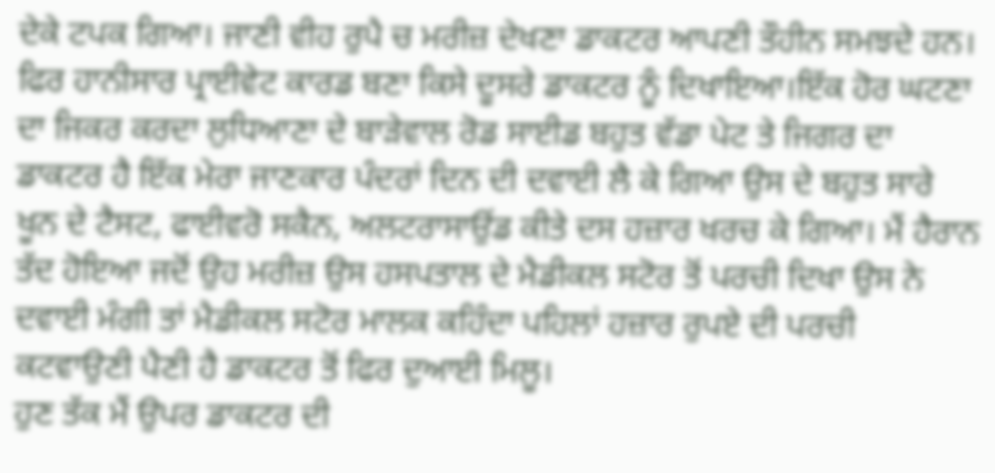ਦੇਕੇ ਟਪਕ ਗਿਆ। ਜਾਣੀ ਵੀਹ ਰੁਪੈ ਚ ਮਰੀਜ਼ ਦੇਖਣਾ ਡਾਕਟਰ ਆਪਣੀ ਤੌਹੀਨ ਸਮਝਦੇ ਹਨ। ਫਿਰ ਹਾਨੀਸਾਰ ਪ੍ਰਾਈਵੇਟ ਕਾਰਡ ਬਣਾ ਕਿਸੇ ਦੂਸਰੇ ਡਾਕਟਰ ਨੂੰ ਦਿਖਾਇਆ।ਇੱਕ ਹੋਰ ਘਟਣਾ ਦਾ ਜਿਕਰ ਕਰਦਾ ਲੁਧਿਆਣਾ ਦੇ ਬਾੜੇਵਾਲ ਰੋਡ ਸਾਈਡ ਬਹੁਤ ਵੱਡਾ ਪੇਟ ਤੇ ਜਿਗਰ ਦਾ ਡਾਕਟਰ ਹੈ ਇੱਕ ਮੇਰਾ ਜਾਣਕਾਰ ਪੰਦਰਾਂ ਦਿਨ ਦੀ ਦਵਾਈ ਲੈ ਕੇ ਗਿਆ ਉਸ ਦੇ ਬਹੁਤ ਸਾਰੇ ਖੂਨ ਦੇ ਟੈਸਟ, ਫਾਈਵਰੋ ਸਕੈਨ, ਅਲਟਰਾਸਾਉਂਡ ਕੀਤੇ ਦਸ ਹਜ਼ਾਰ ਖਰਚ ਕੇ ਗਿਆ। ਮੈਂ ਹੈਰਾਨ ਤੱਦ ਹੋਇਆ ਜਦੋਂ ਉਹ ਮਰੀਜ਼ ਉਸ ਹਸਪਤਾਲ ਦੇ ਮੈਡੀਕਲ ਸਟੋਰ ਤੋਂ ਪਰਚੀ ਦਿਖਾ ਉਸ ਨੇ ਦਵਾਈ ਮੰਗੀ ਤਾਂ ਮੈਡੀਕਲ ਸਟੋਰ ਮਾਲਕ ਕਹਿੰਦਾ ਪਹਿਲਾਂ ਹਜ਼ਾਰ ਰੁਪਏ ਦੀ ਪਰਚੀ ਕਟਵਾਉਣੀ ਪੈਣੀ ਹੈ ਡਾਕਟਰ ਤੋਂ ਫਿਰ ਦੁਆਈ ਮਿਲੂ।
ਹੁਣ ਤੱਕ ਮੈਂ ਉਪਰ ਡਾਕਟਰ ਦੀ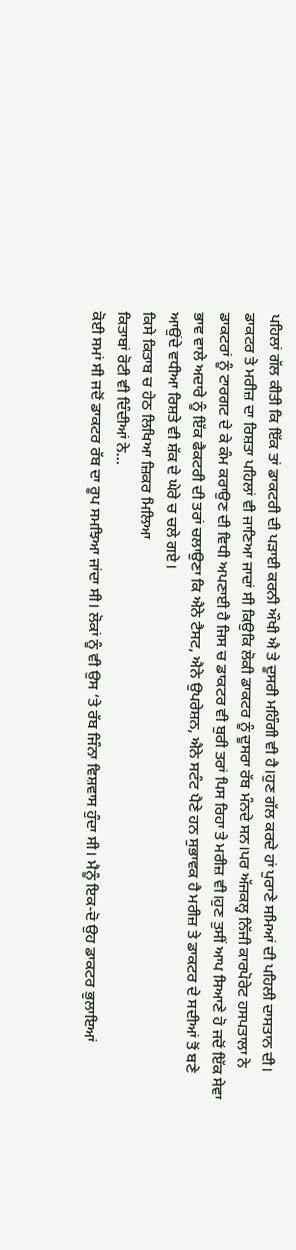ਪਹਿਲਾਂ ਗੱਲ ਕੀਤੀ ਕਿ ਇੱਕ ਤਾਂ ਡਾਕਟਰੀ ਦੀ ਪੜਾਈ ਕਰਨੀ ਔਖੀ ਐ ਤੇ ਦੂਸਰੀ ਮਹਿੰਗੀ ਵੀ ਹੈ।ਹੁਣ ਗੱਲ ਕਰਦੇ ਹਾਂ ਪੁਰਾਣੇ ਸਮਿਆਂ ਦੀ ਪਹਿਲੀ ਦਾਸਤਾਨ ਦੀ।
ਡਾਕਟਰ ਤੇ ਮਰੀਜ਼ ਦਾ ਰਿਸ਼ਤਾ ਪਹਿਲਾਂ ਵੀ ਜਾਣਿਆ ਜਾਦਾਂ ਸੀ ਕਿਉਕਿ ਲੋਕੀ ਡਾਕਟਰ ਨੂੰ ਦੂਸਰਾ ਰੱਬ ਮੰਨਦੇ ਸਨ।ਪਰ ਅੱਜਕਲ੍ਹ ਨਿੱਜੀ ਕਾਰਪੋਰੇਟ ਹਸਪਤਾਲਾ ਨੇ ਡਾਕਟਰਾਂ ਨੂੰ ਟਾਰਗਟ ਦੇ ਕੇ ਕੰਮ ਕਰਾਉਣ ਦੀ ਵਿਧੀ ਅਪਣਾਈ ਹੈ ਜਿਸ ਚ ਡਾਕਟਰ ਵੀ ਬੁਰੀ ਤਰਾਂ ਪਿਸ ਰਿਹਾ ਤੇ ਮਰੀਜ਼ ਵੀ।ਹੁਣ ਤੁਸੀਂ ਆਪ ਸਿਆਣੇ ਹੋ ਜਦੋਂ ਇੱਕ ਸੇਵਾ ਭਾਵ ਵਾਲੇ ਅਦਾਰੇ ਨੂੰ ਇੱਕ ਫੈਕਟਰੀ ਦੀ ਤਰਾਂ ਚਲਾਉਣਾ ਕਿ ਐਨੇ ਟੈਸਟ, ਐਨੇ ਉਪਰੇਸ਼ਨ, ਐਨੇ ਸਟੰਟ ਪੈਣੇ ਹਨ ਸੁਭਾਵਕ ਹੈ ਮਰੀਜ਼ ਤੇ ਡਾਕਟਰ ਦੇ ਸਦੀਆਂ ਤੋਂ ਬਣੇ ਆਉਂਦੇ ਵਧੀਆ ਰਿਸ਼ਤੇ ਵੀ ਸ਼ੱਕ ਦੇ ਘੇਰੇ ਚ ਚਲੇ ਗਏ।
ਕਿਸੇ ਕਿਤਾਬ ਚ ਹੇਠ ਲਿਖਿਆ ਜ਼ਿਕਰ ਮਿਲਿਆ
ਕਿਤਾਬਾਂ ਰੋਟੀ ਵੀ ਦਿੰਦੀਆਂ ਨੇ…
ਕੋਈ ਸਮਾਂ ਸੀ ਜਦੋਂ ਡਾਕਟਰ ਰੱਬ ਦਾ ਰੂਪ ਸਮਝਿਆ ਜਾਂਦਾ ਸੀ। ਲੋਕਾਂ ਨੂੰ ਵੀ ਉਸ ‘ਤੇ ਰੱਬ ਜਿੰਨਾ ਵਿਸ਼ਵਾਸ ਹੁੰਦਾ ਸੀ। ਮੈਨੂੰ ਇਕ-ਦੋ ਉਹ ਡਾਕਟਰ ਭੁਲਾਇਆਂ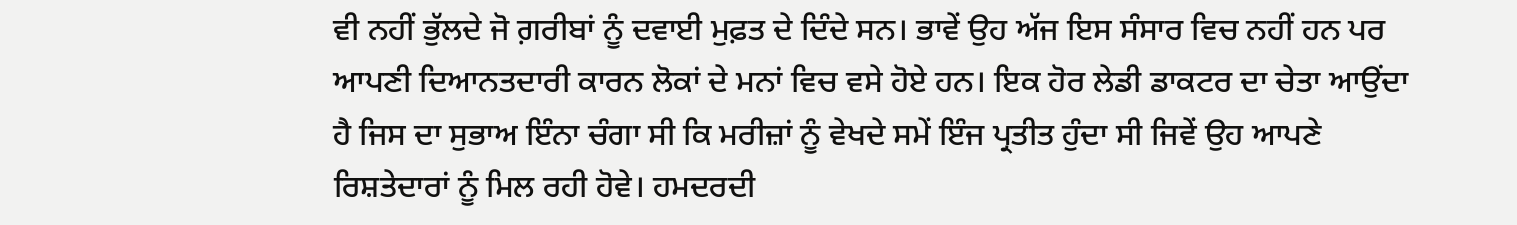ਵੀ ਨਹੀਂ ਭੁੱਲਦੇ ਜੋ ਗ਼ਰੀਬਾਂ ਨੂੰ ਦਵਾਈ ਮੁਫ਼ਤ ਦੇ ਦਿੰਦੇ ਸਨ। ਭਾਵੇਂ ਉਹ ਅੱਜ ਇਸ ਸੰਸਾਰ ਵਿਚ ਨਹੀਂ ਹਨ ਪਰ ਆਪਣੀ ਦਿਆਨਤਦਾਰੀ ਕਾਰਨ ਲੋਕਾਂ ਦੇ ਮਨਾਂ ਵਿਚ ਵਸੇ ਹੋਏ ਹਨ। ਇਕ ਹੋਰ ਲੇਡੀ ਡਾਕਟਰ ਦਾ ਚੇਤਾ ਆਉਂਦਾ ਹੈ ਜਿਸ ਦਾ ਸੁਭਾਅ ਇੰਨਾ ਚੰਗਾ ਸੀ ਕਿ ਮਰੀਜ਼ਾਂ ਨੂੰ ਵੇਖਦੇ ਸਮੇਂ ਇੰਜ ਪ੍ਰਤੀਤ ਹੁੰਦਾ ਸੀ ਜਿਵੇਂ ਉਹ ਆਪਣੇ ਰਿਸ਼ਤੇਦਾਰਾਂ ਨੂੰ ਮਿਲ ਰਹੀ ਹੋਵੇ। ਹਮਦਰਦੀ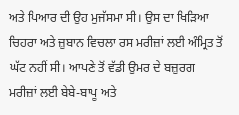ਅਤੇ ਪਿਆਰ ਦੀ ਉਹ ਮੁਜੱਸਮਾ ਸੀ। ਉਸ ਦਾ ਖਿੜਿਆ ਚਿਹਰਾ ਅਤੇ ਜ਼ੁਬਾਨ ਵਿਚਲਾ ਰਸ ਮਰੀਜ਼ਾਂ ਲਈ ਅੰਮ੍ਰਿਤ ਤੋਂ ਘੱਟ ਨਹੀਂ ਸੀ। ਆਪਣੇ ਤੋਂ ਵੱਡੀ ਉਮਰ ਦੇ ਬਜ਼ੁਰਗ ਮਰੀਜ਼ਾਂ ਲਈ ਬੇਬੇ-ਬਾਪੂ ਅਤੇ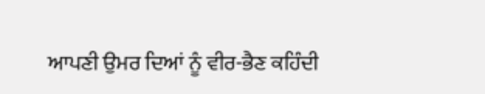ਆਪਣੀ ਉਮਰ ਦਿਆਂ ਨੂੰ ਵੀਰ-ਭੈਣ ਕਹਿੰਦੀ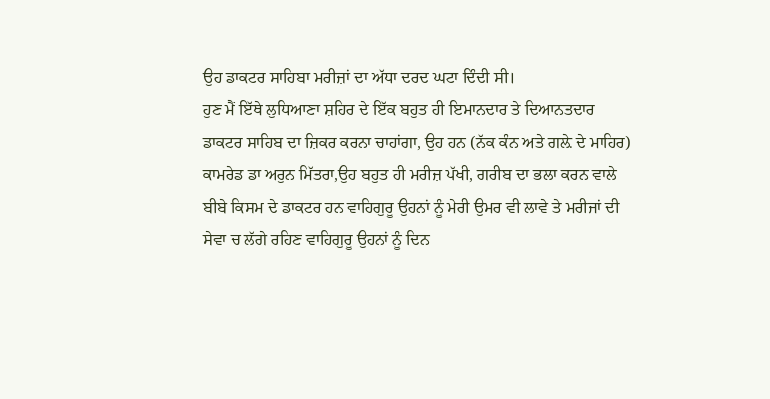ਉਹ ਡਾਕਟਰ ਸਾਹਿਬਾ ਮਰੀਜ਼ਾਂ ਦਾ ਅੱਧਾ ਦਰਦ ਘਟਾ ਦਿੰਦੀ ਸੀ।
ਹੁਣ ਮੈਂ ਇੱਥੇ ਲੁਧਿਆਣਾ ਸ਼ਹਿਰ ਦੇ ਇੱਕ ਬਹੁਤ ਹੀ ਇਮਾਨਦਾਰ ਤੇ ਦਿਆਨਤਦਾਰ ਡਾਕਟਰ ਸਾਹਿਬ ਦਾ ਜ਼ਿਕਰ ਕਰਨਾ ਚਾਹਾਂਗਾ, ਉਹ ਹਨ (ਨੱਕ ਕੰਨ ਅਤੇ ਗਲ਼ੇ ਦੇ ਮਾਹਿਰ) ਕਾਮਰੇਡ ਡਾ ਅਰੁਨ ਮਿੱਤਰਾ,ਉਹ ਬਹੁਤ ਹੀ ਮਰੀਜ਼ ਪੱਖੀ, ਗਰੀਬ ਦਾ ਭਲਾ ਕਰਨ ਵਾਲੇ ਬੀਬੇ ਕਿਸਮ ਦੇ ਡਾਕਟਰ ਹਨ ਵਾਹਿਗੁਰੂ ਉਹਨਾਂ ਨੂੰ ਮੇਰੀ ਉਮਰ ਵੀ ਲਾਵੇ ਤੇ ਮਰੀਜਾਂ ਦੀ ਸੇਵਾ ਚ ਲੱਗੇ ਰਹਿਣ ਵਾਹਿਗੁਰੂ ਉਹਨਾਂ ਨੂੰ ਦਿਨ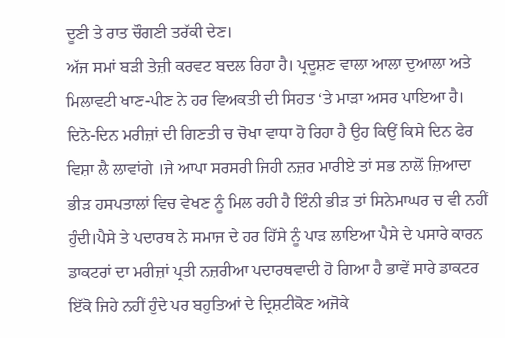ਦੂਣੀ ਤੇ ਰਾਤ ਚੌਗਣੀ ਤਰੱਕੀ ਦੇਣ।
ਅੱਜ ਸਮਾਂ ਬੜੀ ਤੇਜ਼ੀ ਕਰਵਟ ਬਦਲ ਰਿਹਾ ਹੈ। ਪ੍ਰਦੂਸ਼ਣ ਵਾਲਾ ਆਲਾ ਦੁਆਲਾ ਅਤੇ ਮਿਲਾਵਟੀ ਖਾਣ-ਪੀਣ ਨੇ ਹਰ ਵਿਅਕਤੀ ਦੀ ਸਿਹਤ ‘ਤੇ ਮਾੜਾ ਅਸਰ ਪਾਇਆ ਹੈ। ਦਿਨੋ-ਦਿਨ ਮਰੀਜ਼ਾਂ ਦੀ ਗਿਣਤੀ ਚ ਚੋਖਾ ਵਾਧਾ ਹੋ ਰਿਹਾ ਹੈ ਉਹ ਕਿਉਂ ਕਿਸੇ ਦਿਨ ਫੇਰ ਵਿਸ਼ਾ ਲੈ ਲਾਵਾਂਗੇ ।ਜੇ ਆਪਾ ਸਰਸਰੀ ਜਿਹੀ ਨਜ਼ਰ ਮਾਰੀਏ ਤਾਂ ਸਭ ਨਾਲੋਂ ਜ਼ਿਆਦਾ ਭੀੜ ਹਸਪਤਾਲਾਂ ਵਿਚ ਵੇਖਣ ਨੂੰ ਮਿਲ ਰਹੀ ਹੈ ਇੰਨੀ ਭੀੜ ਤਾਂ ਸਿਨੇਮਾਘਰ ਚ ਵੀ ਨਹੀਂ ਹੁੰਦੀ।ਪੈਸੇ ਤੇ ਪਦਾਰਥ ਨੇ ਸਮਾਜ ਦੇ ਹਰ ਹਿੱਸੇ ਨੂੰ ਪਾੜ ਲਾਇਆ ਪੈਸੇ ਦੇ ਪਸਾਰੇ ਕਾਰਨ ਡਾਕਟਰਾਂ ਦਾ ਮਰੀਜ਼ਾਂ ਪ੍ਰਤੀ ਨਜ਼ਰੀਆ ਪਦਾਰਥਵਾਦੀ ਹੋ ਗਿਆ ਹੈ ਭਾਵੇਂ ਸਾਰੇ ਡਾਕਟਰ ਇੱਕੋ ਜਿਹੇ ਨਹੀਂ ਹੁੰਦੇ ਪਰ ਬਹੁਤਿਆਂ ਦੇ ਦ੍ਰਿਸ਼ਟੀਕੋਣ ਅਜੋਕੇ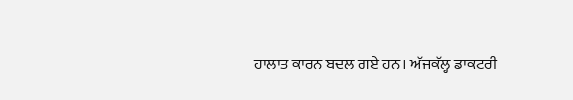ਹਾਲਾਤ ਕਾਰਨ ਬਦਲ ਗਏ ਹਨ। ਅੱਜਕੱਲ੍ਹ ਡਾਕਟਰੀ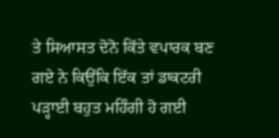ਤੇ ਸਿਆਸਤ ਦੋਨੋ ਕਿੱਤੇ ਵਪਾਰਕ ਬਣ ਗਏ ਨੇ ਕਿਉਂਕਿ ਇੱਕ ਤਾਂ ਡਾਕਟਰੀ ਪੜ੍ਹਾਈ ਬਹੁਤ ਮਹਿੰਗੀ ਹੋ ਗਈ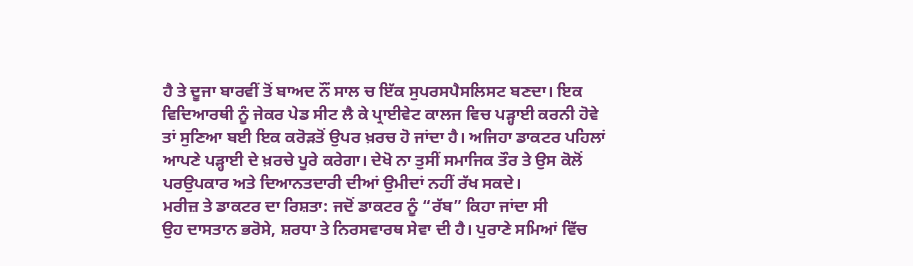ਹੈ ਤੇ ਦੂਜਾ ਬਾਰਵੀਂ ਤੋਂ ਬਾਅਦ ਨੌਂ ਸਾਲ ਚ ਇੱਕ ਸੁਪਰਸਪੈਸਲਿਸਟ ਬਣਦਾ। ਇਕ ਵਿਦਿਆਰਥੀ ਨੂੰ ਜੇਕਰ ਪੇਡ ਸੀਟ ਲੈ ਕੇ ਪ੍ਰਾਈਵੇਟ ਕਾਲਜ ਵਿਚ ਪੜ੍ਹਾਈ ਕਰਨੀ ਹੋਵੇ ਤਾਂ ਸੁਣਿਆ ਬਈ ਇਕ ਕਰੋੜਤੋਂ ਉਪਰ ਖ਼ਰਚ ਹੋ ਜਾਂਦਾ ਹੈ। ਅਜਿਹਾ ਡਾਕਟਰ ਪਹਿਲਾਂ ਆਪਣੇ ਪੜ੍ਹਾਈ ਦੇ ਖ਼ਰਚੇ ਪੂਰੇ ਕਰੇਗਾ। ਦੇਖੋ ਨਾ ਤੁਸੀਂ ਸਮਾਜਿਕ ਤੌਰ ਤੇ ਉਸ ਕੋਲੋਂ ਪਰਉਪਕਾਰ ਅਤੇ ਦਿਆਨਤਦਾਰੀ ਦੀਆਂ ਉਮੀਦਾਂ ਨਹੀਂ ਰੱਖ ਸਕਦੇ।
ਮਰੀਜ਼ ਤੇ ਡਾਕਟਰ ਦਾ ਰਿਸ਼ਤਾ: ਜਦੋਂ ਡਾਕਟਰ ਨੂੰ “ਰੱਬ” ਕਿਹਾ ਜਾਂਦਾ ਸੀ
ਉਹ ਦਾਸਤਾਨ ਭਰੋਸੇ, ਸ਼ਰਧਾ ਤੇ ਨਿਰਸਵਾਰਥ ਸੇਵਾ ਦੀ ਹੈ। ਪੁਰਾਣੇ ਸਮਿਆਂ ਵਿੱਚ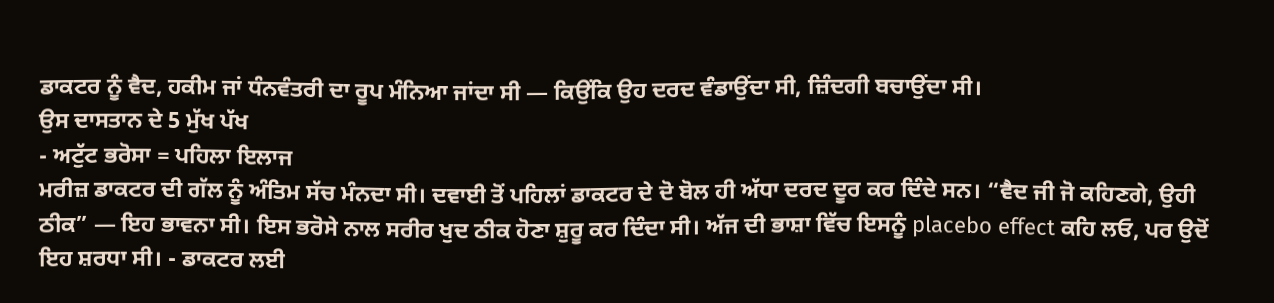ਡਾਕਟਰ ਨੂੰ ਵੈਦ, ਹਕੀਮ ਜਾਂ ਧੰਨਵੰਤਰੀ ਦਾ ਰੂਪ ਮੰਨਿਆ ਜਾਂਦਾ ਸੀ — ਕਿਉਂਕਿ ਉਹ ਦਰਦ ਵੰਡਾਉਂਦਾ ਸੀ, ਜ਼ਿੰਦਗੀ ਬਚਾਉਂਦਾ ਸੀ।
ਉਸ ਦਾਸਤਾਨ ਦੇ 5 ਮੁੱਖ ਪੱਖ
- ਅਟੁੱਟ ਭਰੋਸਾ = ਪਹਿਲਾ ਇਲਾਜ
ਮਰੀਜ਼ ਡਾਕਟਰ ਦੀ ਗੱਲ ਨੂੰ ਅੰਤਿਮ ਸੱਚ ਮੰਨਦਾ ਸੀ। ਦਵਾਈ ਤੋਂ ਪਹਿਲਾਂ ਡਾਕਟਰ ਦੇ ਦੋ ਬੋਲ ਹੀ ਅੱਧਾ ਦਰਦ ਦੂਰ ਕਰ ਦਿੰਦੇ ਸਨ। “ਵੈਦ ਜੀ ਜੋ ਕਹਿਣਗੇ, ਉਹੀ ਠੀਕ” — ਇਹ ਭਾਵਨਾ ਸੀ। ਇਸ ਭਰੋਸੇ ਨਾਲ ਸਰੀਰ ਖੁਦ ਠੀਕ ਹੋਣਾ ਸ਼ੁਰੂ ਕਰ ਦਿੰਦਾ ਸੀ। ਅੱਜ ਦੀ ਭਾਸ਼ਾ ਵਿੱਚ ਇਸਨੂੰ placebo effect ਕਹਿ ਲਓ, ਪਰ ਉਦੋਂ ਇਹ ਸ਼ਰਧਾ ਸੀ। - ਡਾਕਟਰ ਲਈ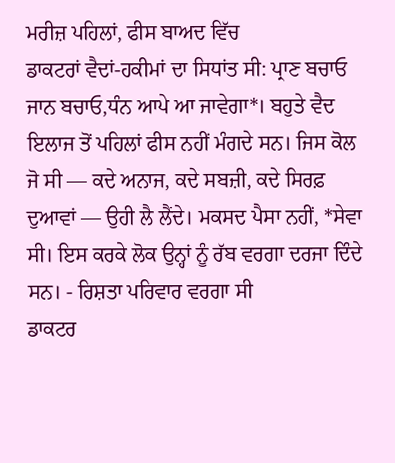ਮਰੀਜ਼ ਪਹਿਲਾਂ, ਫੀਸ ਬਾਅਦ ਵਿੱਚ
ਡਾਕਟਰਾਂ ਵੈਦਾਂ-ਹਕੀਮਾਂ ਦਾ ਸਿਧਾਂਤ ਸੀ: ਪ੍ਰਾਣ ਬਚਾਓ ਜਾਨ ਬਚਾਓ,ਧੰਨ ਆਪੇ ਆ ਜਾਵੇਗਾ*। ਬਹੁਤੇ ਵੈਦ ਇਲਾਜ ਤੋਂ ਪਹਿਲਾਂ ਫੀਸ ਨਹੀਂ ਮੰਗਦੇ ਸਨ। ਜਿਸ ਕੋਲ ਜੋ ਸੀ — ਕਦੇ ਅਨਾਜ, ਕਦੇ ਸਬਜ਼ੀ, ਕਦੇ ਸਿਰਫ਼ ਦੁਆਵਾਂ — ਉਹੀ ਲੈ ਲੈਂਦੇ। ਮਕਸਦ ਪੈਸਾ ਨਹੀਂ, *ਸੇਵਾ ਸੀ। ਇਸ ਕਰਕੇ ਲੋਕ ਉਨ੍ਹਾਂ ਨੂੰ ਰੱਬ ਵਰਗਾ ਦਰਜਾ ਦਿੰਦੇ ਸਨ। - ਰਿਸ਼ਤਾ ਪਰਿਵਾਰ ਵਰਗਾ ਸੀ
ਡਾਕਟਰ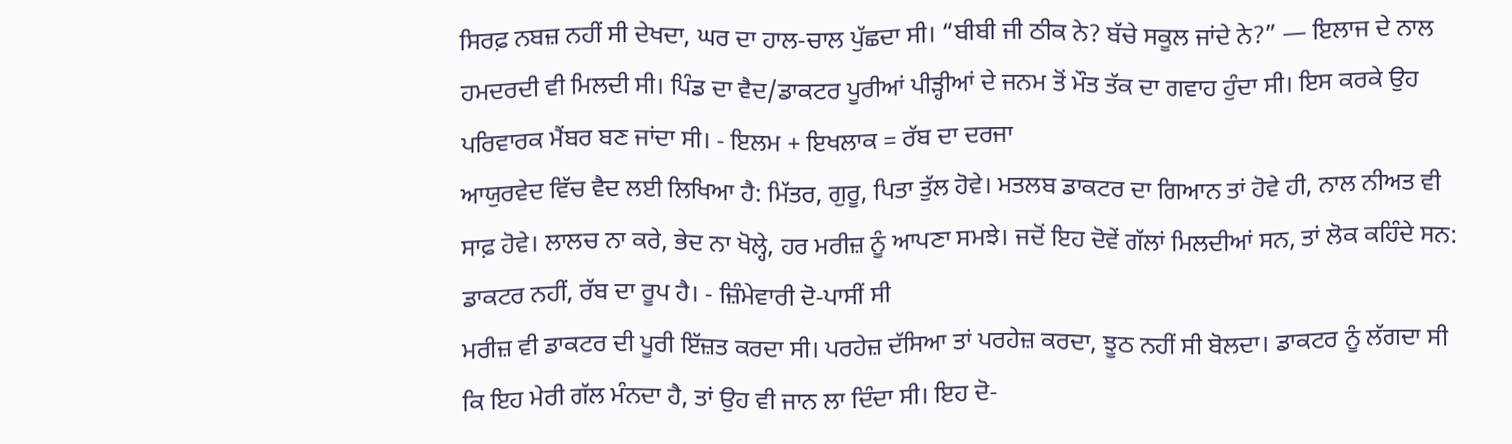ਸਿਰਫ਼ ਨਬਜ਼ ਨਹੀਂ ਸੀ ਦੇਖਦਾ, ਘਰ ਦਾ ਹਾਲ-ਚਾਲ ਪੁੱਛਦਾ ਸੀ। “ਬੀਬੀ ਜੀ ਠੀਕ ਨੇ? ਬੱਚੇ ਸਕੂਲ ਜਾਂਦੇ ਨੇ?” — ਇਲਾਜ ਦੇ ਨਾਲ ਹਮਦਰਦੀ ਵੀ ਮਿਲਦੀ ਸੀ। ਪਿੰਡ ਦਾ ਵੈਦ/ਡਾਕਟਰ ਪੂਰੀਆਂ ਪੀੜ੍ਹੀਆਂ ਦੇ ਜਨਮ ਤੋਂ ਮੌਤ ਤੱਕ ਦਾ ਗਵਾਹ ਹੁੰਦਾ ਸੀ। ਇਸ ਕਰਕੇ ਉਹ ਪਰਿਵਾਰਕ ਮੈਂਬਰ ਬਣ ਜਾਂਦਾ ਸੀ। - ਇਲਮ + ਇਖਲਾਕ = ਰੱਬ ਦਾ ਦਰਜਾ
ਆਯੁਰਵੇਦ ਵਿੱਚ ਵੈਦ ਲਈ ਲਿਖਿਆ ਹੈ: ਮਿੱਤਰ, ਗੁਰੂ, ਪਿਤਾ ਤੁੱਲ ਹੋਵੇ। ਮਤਲਬ ਡਾਕਟਰ ਦਾ ਗਿਆਨ ਤਾਂ ਹੋਵੇ ਹੀ, ਨਾਲ ਨੀਅਤ ਵੀ ਸਾਫ਼ ਹੋਵੇ। ਲਾਲਚ ਨਾ ਕਰੇ, ਭੇਦ ਨਾ ਖੋਲ੍ਹੇ, ਹਰ ਮਰੀਜ਼ ਨੂੰ ਆਪਣਾ ਸਮਝੇ। ਜਦੋਂ ਇਹ ਦੋਵੇਂ ਗੱਲਾਂ ਮਿਲਦੀਆਂ ਸਨ, ਤਾਂ ਲੋਕ ਕਹਿੰਦੇ ਸਨ: ਡਾਕਟਰ ਨਹੀਂ, ਰੱਬ ਦਾ ਰੂਪ ਹੈ। - ਜ਼ਿੰਮੇਵਾਰੀ ਦੋ-ਪਾਸੀਂ ਸੀ
ਮਰੀਜ਼ ਵੀ ਡਾਕਟਰ ਦੀ ਪੂਰੀ ਇੱਜ਼ਤ ਕਰਦਾ ਸੀ। ਪਰਹੇਜ਼ ਦੱਸਿਆ ਤਾਂ ਪਰਹੇਜ਼ ਕਰਦਾ, ਝੂਠ ਨਹੀਂ ਸੀ ਬੋਲਦਾ। ਡਾਕਟਰ ਨੂੰ ਲੱਗਦਾ ਸੀ ਕਿ ਇਹ ਮੇਰੀ ਗੱਲ ਮੰਨਦਾ ਹੈ, ਤਾਂ ਉਹ ਵੀ ਜਾਨ ਲਾ ਦਿੰਦਾ ਸੀ। ਇਹ ਦੋ-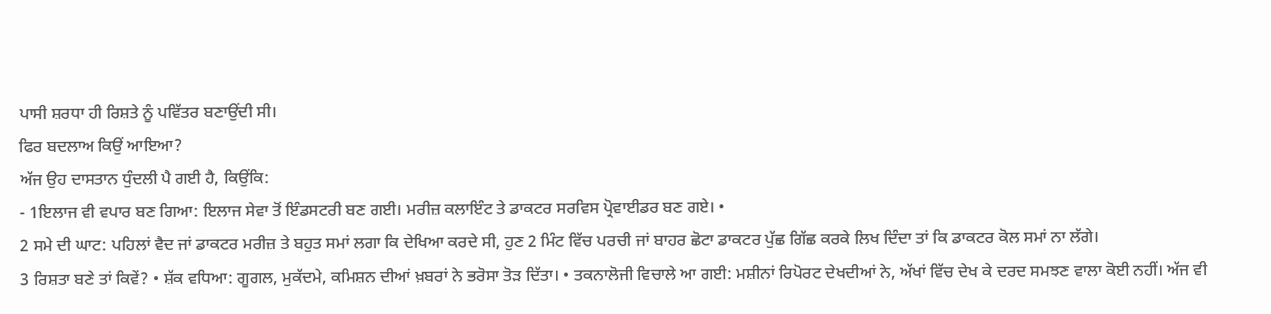ਪਾਸੀ ਸ਼ਰਧਾ ਹੀ ਰਿਸ਼ਤੇ ਨੂੰ ਪਵਿੱਤਰ ਬਣਾਉਂਦੀ ਸੀ।
ਫਿਰ ਬਦਲਾਅ ਕਿਉਂ ਆਇਆ?
ਅੱਜ ਉਹ ਦਾਸਤਾਨ ਧੁੰਦਲੀ ਪੈ ਗਈ ਹੈ, ਕਿਉਂਕਿ:
- 1ਇਲਾਜ ਵੀ ਵਪਾਰ ਬਣ ਗਿਆ: ਇਲਾਜ ਸੇਵਾ ਤੋਂ ਇੰਡਸਟਰੀ ਬਣ ਗਈ। ਮਰੀਜ਼ ਕਲਾਇੰਟ ਤੇ ਡਾਕਟਰ ਸਰਵਿਸ ਪ੍ਰੋਵਾਈਡਰ ਬਣ ਗਏ। •
2 ਸਮੇ ਦੀ ਘਾਟ: ਪਹਿਲਾਂ ਵੈਦ ਜਾਂ ਡਾਕਟਰ ਮਰੀਜ਼ ਤੇ ਬਹੁਤ ਸਮਾਂ ਲਗਾ ਕਿ ਦੇਖਿਆ ਕਰਦੇ ਸੀ, ਹੁਣ 2 ਮਿੰਟ ਵਿੱਚ ਪਰਚੀ ਜਾਂ ਬਾਹਰ ਛੋਟਾ ਡਾਕਟਰ ਪੁੱਛ ਗਿੱਛ ਕਰਕੇ ਲਿਖ ਦਿੰਦਾ ਤਾਂ ਕਿ ਡਾਕਟਰ ਕੋਲ ਸਮਾਂ ਨਾ ਲੱਗੇ।
3 ਰਿਸ਼ਤਾ ਬਣੇ ਤਾਂ ਕਿਵੇਂ? • ਸ਼ੱਕ ਵਧਿਆ: ਗੂਗਲ, ਮੁਕੱਦਮੇ, ਕਮਿਸ਼ਨ ਦੀਆਂ ਖ਼ਬਰਾਂ ਨੇ ਭਰੋਸਾ ਤੋੜ ਦਿੱਤਾ। • ਤਕਨਾਲੋਜੀ ਵਿਚਾਲੇ ਆ ਗਈ: ਮਸ਼ੀਨਾਂ ਰਿਪੋਰਟ ਦੇਖਦੀਆਂ ਨੇ, ਅੱਖਾਂ ਵਿੱਚ ਦੇਖ ਕੇ ਦਰਦ ਸਮਝਣ ਵਾਲਾ ਕੋਈ ਨਹੀਂ। ਅੱਜ ਵੀ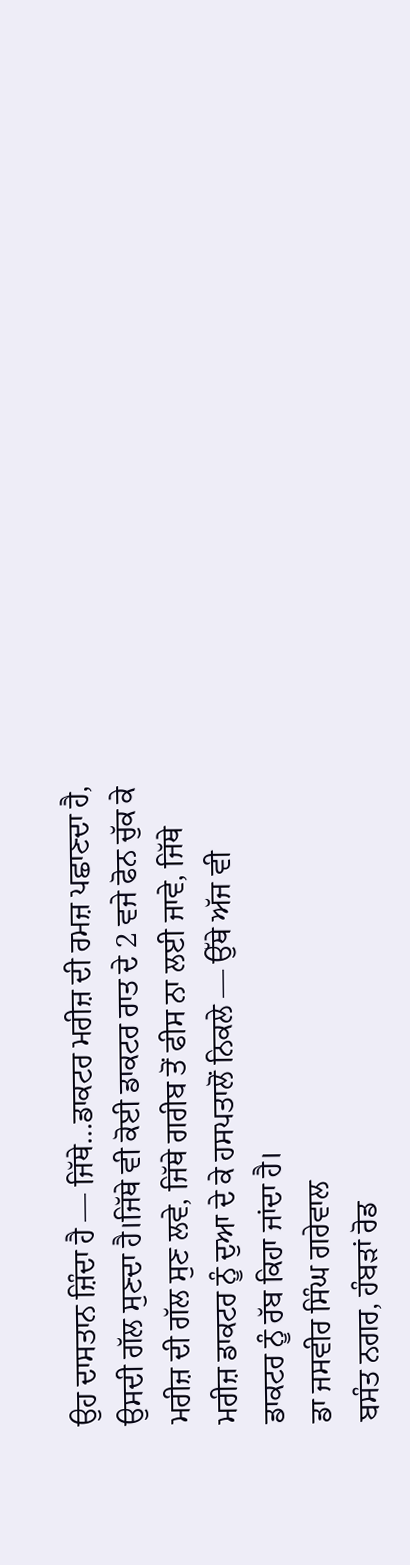ਉਹ ਦਾਸਤਾਨ ਜ਼ਿੰਦਾ ਹੈ — ਜਿੱਥੇ…ਡਾਕਟਰ ਮਰੀਜ਼ ਦੀ ਰਮਜ਼ ਪਛਾਣਦਾ ਹੈ, ਉਸਦੀ ਗੱਲ ਸੁਣਦਾ ਹੈ।ਜਿੱਥੇ ਵੀ ਕੋਈ ਡਾਕਟਰ ਰਾਤ ਦੇ 2 ਵਜੇ ਫੋਨ ਚੁੱਕ ਕੇ ਮਰੀਜ਼ ਦੀ ਗੱਲ ਸੁਣ ਲਵੇ, ਜਿੱਥੇ ਗਰੀਬ ਤੋਂ ਫੀਸ ਨਾ ਲਈ ਜਾਵੇ, ਜਿੱਥੇ ਮਰੀਜ਼ ਡਾਕਟਰ ਨੂੰ ਦੁਆ ਦੇ ਕੇ ਹਸਪਤਾਲੋਂ ਨਿਕਲੇ — ਉੱਥੇ ਅੱਜ ਵੀ ਡਾਕਟਰ ਨੂੰ ਰੱਬ ਕਿਹਾ ਜਾਂਦਾ ਹੈ।
ਡਾ ਜਸਵੀਰ ਸਿੰਘ ਗਰੇਵਾਲ
ਬਸੰਤ ਨਗਰ, ਹੰਬੜਾਂ ਰੋਡ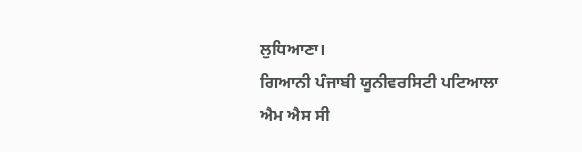ਲੁਧਿਆਣਾ।
ਗਿਆਨੀ ਪੰਜਾਬੀ ਯੂਨੀਵਰਸਿਟੀ ਪਟਿਆਲਾ
ਐਮ ਐਸ ਸੀ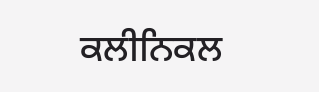ਕਲੀਨਿਕਲ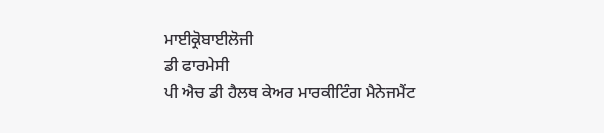ਮਾਈਕ੍ਰੋਬਾਈਲੋਜੀ
ਡੀ ਫਾਰਮੇਸੀ
ਪੀ ਐਚ ਡੀ ਹੈਲਥ ਕੇਅਰ ਮਾਰਕੀਟਿੰਗ ਮੈਨੇਜਮੈਂਟ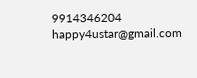9914346204
happy4ustar@gmail.com